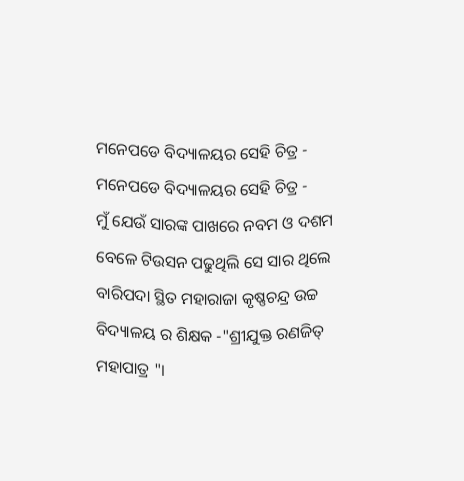ମନେପଡେ ବିଦ୍ୟାଳୟର ସେହି ଚିତ୍ର -
ମନେପଡେ ବିଦ୍ୟାଳୟର ସେହି ଚିତ୍ର -
ମୁଁ ଯେଉଁ ସାରଙ୍କ ପାଖରେ ନବମ ଓ ଦଶମ ବେଳେ ଟିଉସନ ପଢୁଥିଲି ସେ ସାର ଥିଲେ ବାରିପଦା ସ୍ଥିତ ମହାରାଜା କୃଷ୍ଣଚନ୍ଦ୍ର ଉଚ୍ଚ ବିଦ୍ୟାଳୟ ର ଶିକ୍ଷକ -"ଶ୍ରୀଯୁକ୍ତ ରଣଜିତ୍ ମହାପାତ୍ର "।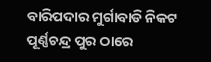ବାରିପଦାର ମୁର୍ଗାବାଡି ନିକଟ ପୂର୍ଣ୍ଣଚନ୍ଦ୍ର ପୁର ଠାରେ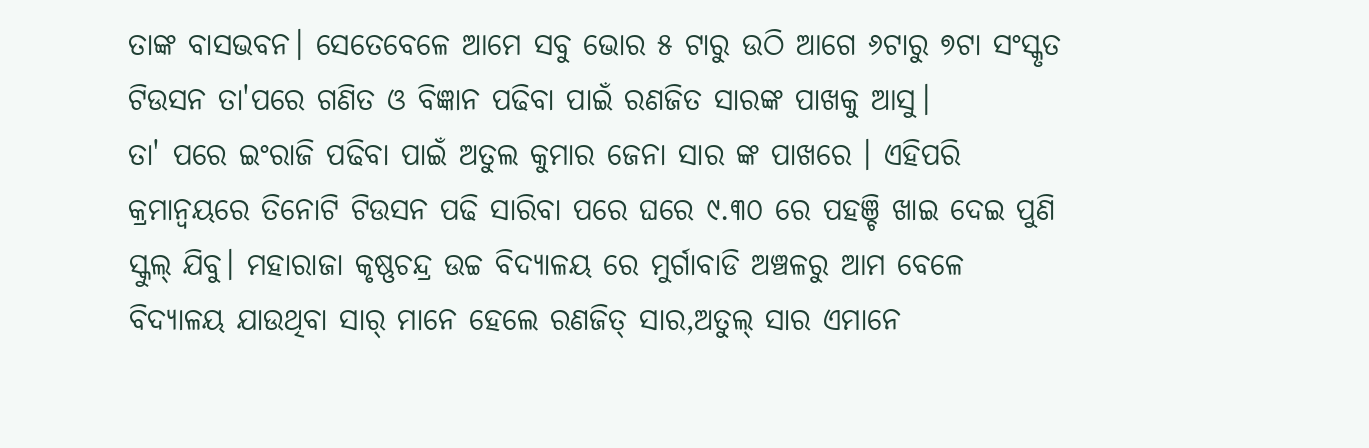ତାଙ୍କ ବାସଭବନ। ସେତେବେଳେ ଆମେ ସବୁ ଭୋର ୫ ଟାରୁ ଉଠି ଆଗେ ୬ଟାରୁ ୭ଟା ସଂସ୍କୃତ ଟିଉସନ ତା'ପରେ ଗଣିତ ଓ ବିଜ୍ଞାନ ପଢିବା ପାଇଁ ରଣଜିତ ସାରଙ୍କ ପାଖକୁ ଆସୁ।
ତା' ପରେ ଇଂରାଜି ପଢିବା ପାଇଁ ଅତୁଲ କୁମାର ଜେନା ସାର ଙ୍କ ପାଖରେ । ଏହିପରି କ୍ରମାନ୍ବୟରେ ତିନୋଟି ଟିଉସନ ପଢି ସାରିବା ପରେ ଘରେ ୯.୩୦ ରେ ପହଞ୍ଚି ଖାଇ ଦେଇ ପୁଣି ସ୍କୁଲ୍ ଯିବୁ। ମହାରାଜା କୃଷ୍ଣଚନ୍ଦ୍ର ଉଚ୍ଚ ବିଦ୍ୟାଳୟ ରେ ମୁର୍ଗାବାଡି ଅଞ୍ଚଳରୁ ଆମ ବେଳେ ବିଦ୍ୟାଳୟ ଯାଉଥିବା ସାର୍ ମାନେ ହେଲେ ରଣଜିତ୍ ସାର,ଅତୁଲ୍ ସାର ଏମାନେ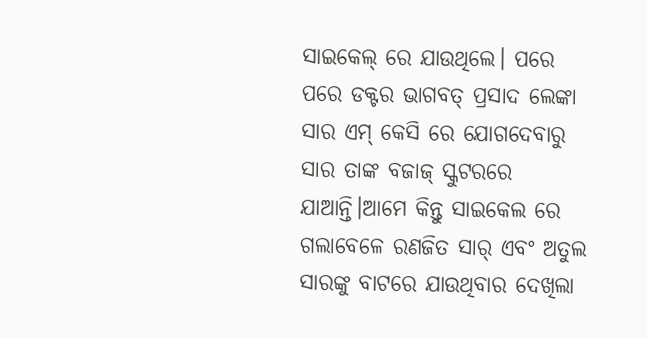ସାଇକେଲ୍ ରେ ଯାଉଥିଲେ। ପରେ ପରେ ଡକ୍ଟର ଭାଗବତ୍ ପ୍ରସାଦ ଲେଙ୍କା ସାର ଏମ୍ କେସି ରେ ଯୋଗଦେବାରୁ ସାର ତାଙ୍କ ବଜାଜ୍ ସ୍କୁଟରରେ ଯାଆନ୍ତି।ଆମେ କିନ୍ତୁ ସାଇକେଲ ରେ ଗଲାବେଳେ ରଣଜିତ ସାର୍ ଏବଂ ଅତୁଲ ସାରଙ୍କୁ ବାଟରେ ଯାଉଥିବାର ଦେଖିଲା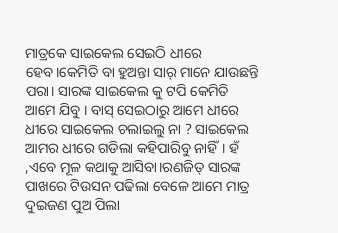ମାତ୍ରକେ ସାଇକେଲ ସେଇଠି ଧୀରେ ହେବ।କେମିତି ବା ହୁଅନ୍ତା ସାର୍ ମାନେ ଯାଉଛନ୍ତି ପରା। ସାରଙ୍କ ସାଇକେଲ କୁ ଟପି କେମିତି ଆମେ ଯିବୁ । ବାସ୍ ସେଇଠାରୁ ଆମେ ଧୀରେ ଧୀରେ ସାଇକେଲ ଚଲାଇଲୁ ନା ? ସାଇକେଲ ଆମର ଧୀରେ ଗଡିଲା କହିପାରିବୁ ନାହିଁ। ହଁ ,ଏବେ ମୂଳ କଥାକୁ ଆସିବା।ରଣଜିତ୍ ସାରଙ୍କ ପାଖରେ ଟିଉସନ ପଢିଲା ବେଳେ ଆମେ ମାତ୍ର ଦୁଇଜଣ ପୁଅ ପିଲା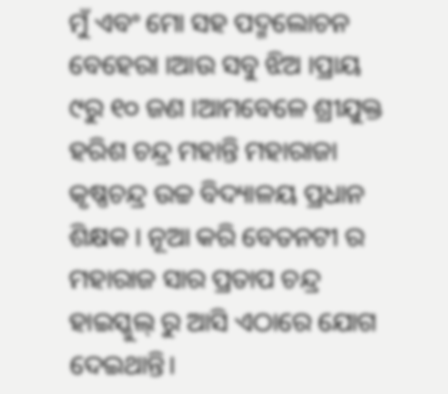ମୁଁ ଏବଂ ମୋ ସହ ପଦ୍ମଲୋଚନ ବେହେରା ।ଆଉ ସବୁ ଝିଅ ।ପ୍ରାୟ ୯ରୁ ୧୦ ଜଣ ।ଆମବେଳେ ଶ୍ରୀଯୁକ୍ତ ହରିଶ ଚନ୍ଦ୍ର ମହାନ୍ତି ମହାରାଜା କୃଷ୍ଣଚନ୍ଦ୍ର ଉଚ୍ଚ ବିଦ୍ୟାଳୟ ପ୍ରଧାନ ଶିକ୍ଷକ । ନୂଆ କରି ବେତନଟୀ ର ମହାରାଜ ସାର ପ୍ରତାପ ଚନ୍ଦ୍ର ହାଇସ୍କୁଲ୍ ରୁ ଆସି ଏଠାରେ ଯୋଗ ଦେଇଥାନ୍ତି।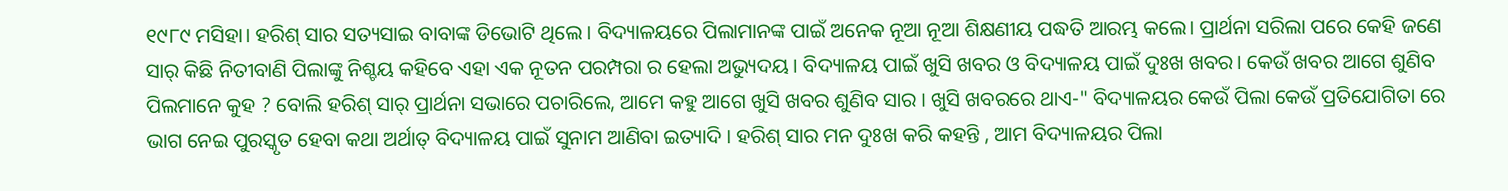୧୯୮୯ ମସିହା। ହରିଶ୍ ସାର ସତ୍ୟସାଇ ବାବାଙ୍କ ଡିଭୋଟି ଥିଲେ । ବିଦ୍ୟାଳୟରେ ପିଲାମାନଙ୍କ ପାଇଁ ଅନେକ ନୂଆ ନୂଆ ଶିକ୍ଷଣୀୟ ପଦ୍ଧତି ଆରମ୍ଭ କଲେ। ପ୍ରାର୍ଥନା ସରିଲା ପରେ କେହି ଜଣେ ସାର୍ କିଛି ନିତୀବାଣି ପିଲାଙ୍କୁ ନିଶ୍ଚୟ କହିବେ ଏହା ଏକ ନୂତନ ପରମ୍ପରା ର ହେଲା ଅଭ୍ୟୁଦୟ। ବିଦ୍ୟାଳୟ ପାଇଁ ଖୁସି ଖବର ଓ ବିଦ୍ୟାଳୟ ପାଇଁ ଦୁଃଖ ଖବର। କେଉଁ ଖବର ଆଗେ ଶୁଣିବ ପିଲମାନେ କୁହ ? ବୋଲି ହରିଶ୍ ସାର୍ ପ୍ରାର୍ଥନା ସଭାରେ ପଚାରିଲେ, ଆମେ କହୁ ଆଗେ ଖୁସି ଖବର ଶୁଣିବ ସାର । ଖୁସି ଖବରରେ ଥାଏ-" ବିଦ୍ୟାଳୟର କେଉଁ ପିଲା କେଉଁ ପ୍ରତିଯୋଗିତା ରେ ଭାଗ ନେଇ ପୁରସ୍କୃତ ହେବା କଥା ଅର୍ଥାତ୍ ବିଦ୍ୟାଳୟ ପାଇଁ ସୁନାମ ଆଣିବା ଇତ୍ୟାଦି । ହରିଶ୍ ସାର ମନ ଦୁଃଖ କରି କହନ୍ତି , ଆମ ବିଦ୍ୟାଳୟର ପିଲା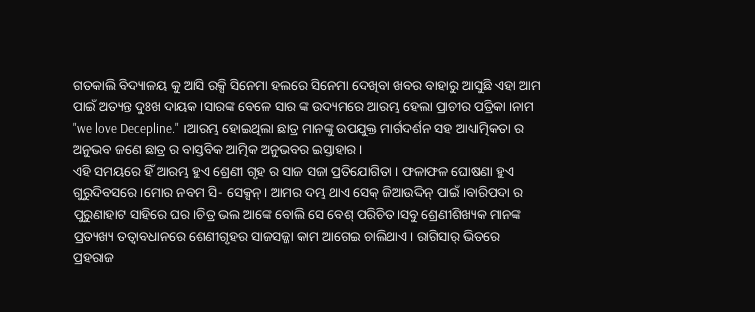ଗତକାଲି ବିଦ୍ୟାଳୟ କୁ ଆସି ରକ୍ସି ସିନେମା ହଲରେ ସିନେମା ଦେଖିବା ଖବର ବାହାରୁ ଆସୁଛି ଏହା ଆମ ପାଇଁ ଅତ୍ୟନ୍ତ ଦୁଃଖ ଦାୟକ ।ସାରଙ୍କ ବେଳେ ସାର ଙ୍କ ଉଦ୍ୟମରେ ଆରମ୍ଭ ହେଲା ପ୍ରାଚୀର ପତ୍ରିକା ।ନାମ "we love Decepline." ।ଆରମ୍ଭ ହୋଇଥିଲା ଛାତ୍ର ମାନଙ୍କୁ ଉପଯୁକ୍ତ ମାର୍ଗଦର୍ଶନ ସହ ଆଧ୍ୟାତ୍ମିକତା ର ଅନୁଭବ ଜଣେ ଛାତ୍ର ର ବାସ୍ତବିକ ଆତ୍ମିକ ଅନୁଭବର ଇସ୍ତାହାର ।
ଏହି ସମୟରେ ହିଁ ଆରମ୍ଭ ହୁଏ ଶ୍ରେଣୀ ଗୃହ ର ସାଜ ସଜା ପ୍ରତିଯୋଗିତା । ଫଳାଫଳ ଘୋଷଣା ହୁଏ ଗୁରୁଦିବସରେ ।ମୋର ନବମ ସି- ସେକ୍ସନ୍। ଆମର ଦମ୍ଭ ଥାଏ ସେକ୍ ଜିଆଉଦ୍ଦିନ୍ ପାଇଁ ।ବାରିପଦା ର ପୁରୁଣାହାଟ ସାହିରେ ଘର।ଚିତ୍ର ଭଲ ଆଙ୍କେ ବୋଲି ସେ ବେଶ୍ ପରିଚିତ।ସବୁ ଶ୍ରେଣୀଶିଖ୍ୟକ ମାନଙ୍କ ପ୍ରତ୍ୟଖ୍ୟ ତତ୍ବାବଧାନରେ ଶେଣୀଗୃହର ସାଜସଜ୍ଜା କାମ ଆଗେଇ ଚାଲିଥାଏ। ରାଗିସାର୍ ଭିତରେ ପ୍ରହରାଜ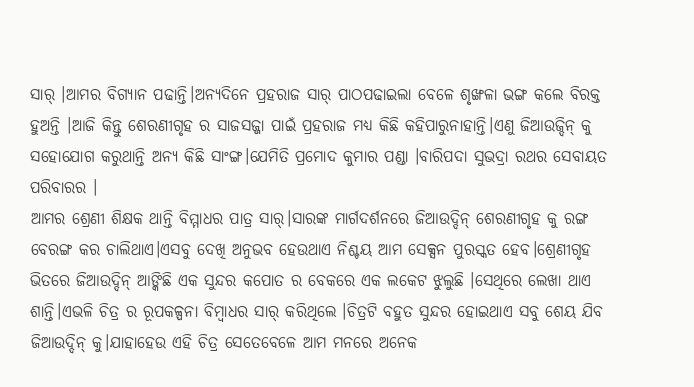ସାର୍ ।ଆମର ବିଗ୍ୟାନ ପଢାନ୍ତି।ଅନ୍ୟଦିନେ ପ୍ରହରାଜ ସାର୍ ପାଠପଢାଇଲା ବେଳେ ଶୃଙ୍ଖଳା ଭଙ୍ଗ କଲେ ବିରକ୍ତ ହୁଅନ୍ତି ।ଆଜି କିନ୍ତୁ ଶେରଣୀଗୃହ ର ସାଜସଜ୍ଜା ପାଇଁ ପ୍ରହରାଜ ମଧ୍ୟ କିଛି କହିପାରୁନାହାନ୍ତି।ଏଣୁ ଜିଆଉଜ୍ଦିନ୍ କୁ ସହୋଯୋଗ କରୁଥାନ୍ତି ଅନ୍ୟ କିଛି ସାଂଙ୍ଗ।ଯେମିତି ପ୍ରମୋଦ କୁମାର ପଣ୍ଡା ।ବାରିପଦା ସୁଭଦ୍ରା ରଥର ସେବାୟତ ପରିବାରର ।
ଆମର ଶ୍ରେଣୀ ଶିକ୍ଷକ ଥାନ୍ତି ବିମ୍ମାଧର ପାତ୍ର ସାର୍।ସାରଙ୍କ ମାର୍ଗଦର୍ଶନରେ ଜିଆଉଦ୍ଦିନ୍ ଶେରଣୀଗୃହ କୁ ରଙ୍ଗ ବେରଙ୍ଗ କର ଚାଲିଥାଏ।ଏସବୁ ଦେଖି ଅନୁଭବ ହେଉଥାଏ ନିଶ୍ଚୟ ଆମ ସେକ୍ସନ ପୁରସ୍କତ ହେବ।ଶ୍ରେଣୀଗୃହ ଭିତରେ ଜିଆଉଦ୍ଦିନ୍ ଆଙ୍କିଛି ଏକ ସୁନ୍ଦର କପୋତ ର ବେକରେ ଏକ ଲକେଟ ଝୁଲୁଛି ।ସେଥିରେ ଲେଖା ଥାଏ ଶାନ୍ତି।ଏଭଳି ଚିତ୍ର ର ରୂପକଳ୍ପନା ବିମ୍ବାଧର ସାର୍ କରିଥିଲେ ।ଚିତ୍ରଟି ବହୁତ ସୁନ୍ଦର ହୋଇଥାଏ ସବୁ ଶେୟ ଯିବ ଜିଆଉଦ୍ଦିନ୍ କୁ।ଯାହାହେଉ ଏହି ଚିତ୍ର ସେତେବେଳେ ଆମ ମନରେ ଅନେକ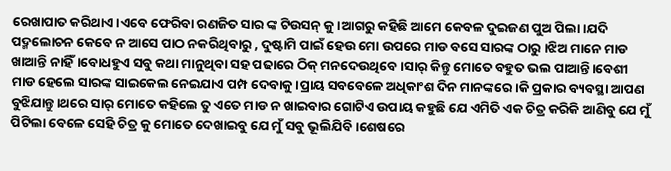ରେଖାପାତ କରିଥାଏ।ଏବେ ଫେରିବା ରଣଜିତ ସାର ଙ୍କ ଟିଉସନ୍ କୁ।ଆଗରୁ କହିଛି ଆମେ କେବଳ ଦୁଇଜଣ ପୁଅ ପିଲା।ଯଦି ପଦ୍ମଲୋଚନ କେବେ ନ ଆସେ ପାଠ ନକରିଥିବାରୁ , ଦୁଷ୍ଟାମି ପାଇଁ ହେଉ ମୋ ଉପରେ ମାଡ ବସେ ସାରଙ୍କ ଠାରୁ ।ଝିଅ ମାନେ ମାଡ ଖାଆନ୍ତି ନାହିଁ।ବୋଧହୁଏ ସବୁ କଥା ମାନୁଥିବା ସହ ପଢାରେ ଠିକ୍ ମନଦେଉଥିବେ।ସାର୍ କିନ୍ତୁ ମୋତେ ବହୁତ ଭଲ ପାଆନ୍ତି।ବେଶୀ ମାଡ ହେଲେ ସାରଙ୍କ ସାଇକେଲ ନେଇଯାଏ ପମ୍ପ ଦେବାକୁ।ପ୍ରାୟ ସବବେଳେ ଅଧିକାଂଶ ଦିନ ମାନଙ୍କରେ।କି ପ୍ରକାର ବ୍ୟବସ୍ଥା ଆପଣ ବୁଝିଯାନ୍ତୁ।ଥରେ ସାର୍ ମୋତେ କହିଲେ ତୁ ଏତେ ମାଡ ନ ଖାଇବାର ଗୋଟିଏ ଉପାୟ କହୁଛି ଯେ ଏମିତି ଏକ ଚିତ୍ର କରିକି ଆଣିବୁ ଯେ ମୁଁ ପିଟିଲା ବେଳେ ସେହି ଚିତ୍ର କୁ ମୋତେ ଦେଖାଇବୁ ଯେ ମୁଁ ସବୁ ଭୂଲିଯିବି।ଶେଷରେ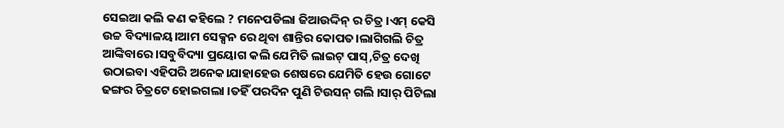ସେଇଆ କଲି କଣ କହିଲେ ? ମନେପଡିଲା ଜିଆଉଦ୍ଦିନ୍ ର ଚିତ୍ର ।ଏମ୍ କେସି ଉଚ୍ଚ ବିଦ୍ୟାଳୟ।ଆମ ସେକ୍ସନ ରେ ଥିବା ଶାନ୍ତିର କୋପତ।ଲାଗିଗଲି ଚିତ୍ର ଆଙ୍କିବାରେ।ସବୁବିଦ୍ୟା ପ୍ରୟୋଗ କଲି ଯେମିତି ଲାଇଟ୍ ପାସ୍,ଚିତ୍ର ଦେଖି ଉଠାଇବା ଏହିପରି ଅନେକ।ଯାହାହେଉ ଶେଷରେ ଯେମିତି ହେଉ ଗୋଟେ ଢଙ୍ଗର ଚିତ୍ରଟେ ହୋଇଗଲା ।ତହିଁ ପରଦିନ ପୁଣି ଟିଉସନ୍ ଗଲି ।ସାର୍ ପିଟିଲା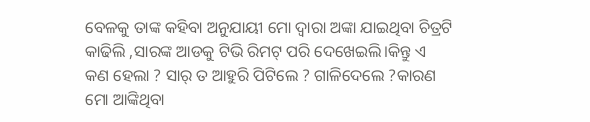ବେଳକୁ ତାଙ୍କ କହିବା ଅନୁଯାୟୀ ମୋ ଦ୍ବାରା ଅଙ୍କା ଯାଇଥିବା ଚିତ୍ରଟି କାଢିଲି ,ସାରଙ୍କ ଆଡକୁ ଟିଭି ରିମଟ୍ ପରି ଦେଖେଇଲି।କିନ୍ତୁ ଏ କଣ ହେଲା ? ସାର୍ ତ ଆହୁରି ପିଟିଲେ ? ଗାଳିଦେଲେ ?କାରଣ ମୋ ଆଙ୍କିଥିବା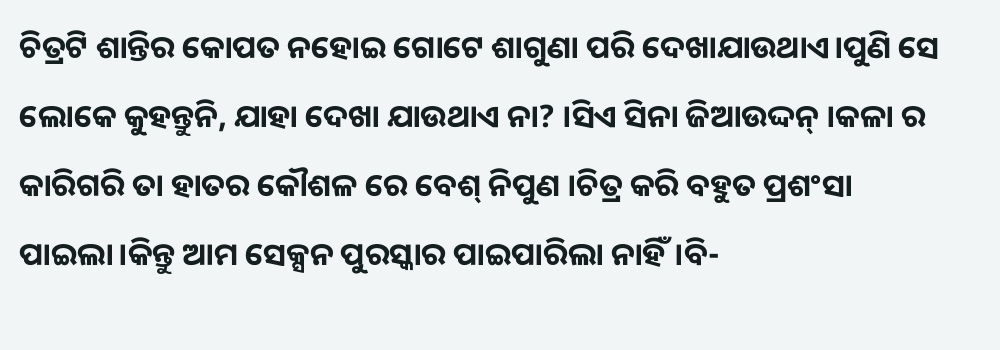ଚିତ୍ରଟି ଶାନ୍ତିର କୋପତ ନହୋଇ ଗୋଟେ ଶାଗୁଣା ପରି ଦେଖାଯାଉଥାଏ।ପୁଣି ସେ ଲୋକେ କୁହନ୍ତୁନି, ଯାହା ଦେଖା ଯାଉଥାଏ ନା? ।ସିଏ ସିନା ଜିଆଉଦ୍ଦନ୍ ।କଳା ର କାରିଗରି ତା ହାତର କୌଶଳ ରେ ବେଶ୍ ନିପୁଣ ।ଚିତ୍ର କରି ବହୁତ ପ୍ରଶଂସା ପାଇଲା।କିନ୍ତୁ ଆମ ସେକ୍ସନ ପୁରସ୍କାର ପାଇପାରିଲା ନାହିଁ।ବି-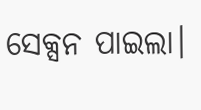ସେକ୍ସନ ପାଇଲା।